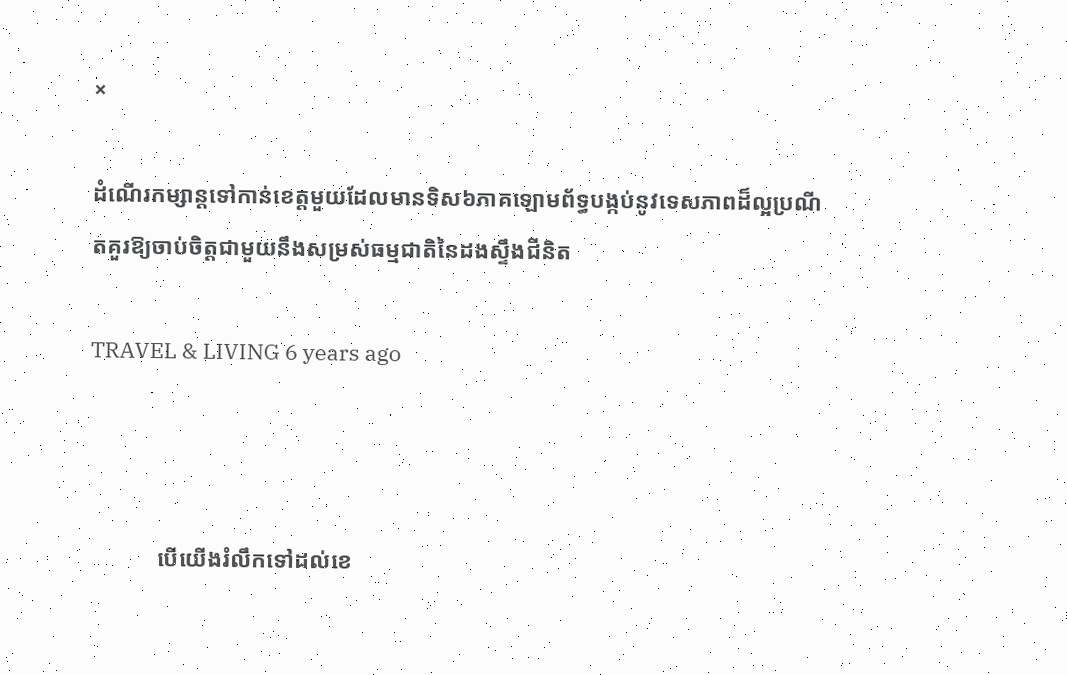×

ដំណើរកម្សាន្តទៅកាន់ខេត្តមួយដែលមានទិស៦ភាគឡោមព័ទ្ធបង្កប់នូវទេសភាពដ៏ល្អប្រណីតគួរឱ្យចាប់ចិត្តជាមួយនឹងសម្រស់ធម្មជាតិនៃដងស្ទឹងជីនិត

TRAVEL & LIVING 6 years ago



            បើយើងរំលឹកទៅដល់ខេ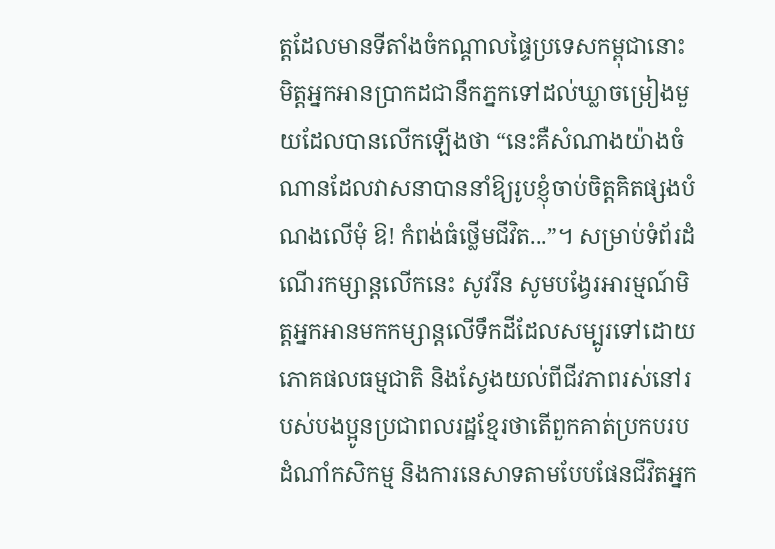ត្តដែលមានទីតាំងចំកណ្ដាលផ្ទៃប្រទេសកម្ពុជានោះ មិត្តអ្នកអានប្រាកដជានឹកភ្នកទៅដល់ឃ្លាចម្រៀងមួយដែលបានលើកឡើងថា “នេះគឺសំណាងយ៉ាងចំណានដែលវាសនាបាននាំឱ្យរូបខ្ញុំចាប់ចិត្តគិតផ្សងបំណងលើមុំ ឱ! កំពង់ធំថ្លើមជីវិត...”។ សម្រាប់ទំព័រដំណើរកម្សាន្តលើកនេះ សូវរីន សូមបង្វែរអារម្មណ៍មិត្តអ្នកអានមកកម្សាន្តលើទឹកដីដែលសម្បូរទៅដោយភោគផលធម្មជាតិ និងស្វែងយល់ពីជីវភាពរស់នៅរបស់បងប្អូនប្រជាពលរដ្ឋខ្មែរថាតើពួកគាត់ប្រកបរបដំណាំកសិកម្ម និងការនេសាទតាមបែបផែនជីវិតអ្នក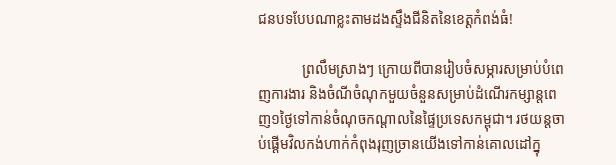ជនបទបែបណាខ្លះតាមដងស្ទឹងជីនិតនៃខេត្តកំពង់ធំ!

            ព្រលឹមស្រាងៗ ក្រោយពីបានរៀបចំសម្ភារសម្រាប់បំពេញការងារ និងចំណីចំណុកមួយចំនួនសម្រាប់ដំណើរកម្សាន្តពេញ១ថ្ងៃទៅកាន់ចំណុចកណ្ដាលនៃផ្ទៃប្រទេសកម្ពុជា។ រថយន្តចាប់ផ្ដើមវិលកង់ហាក់កំពុងរុញច្រានយើងទៅកាន់គោលដៅក្នុ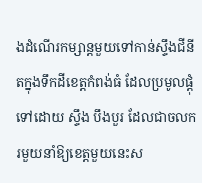ងដំណើរកម្សាន្តមួយទៅកាន់ស្ទឹងជីនីតក្នុងទឹកដីខេត្តកំពង់ធំ ដែលប្រមូលផ្ដុំទៅដោយ ស្ទឹង បឹងបួរ ដែលជាចលករមួយនាំឱ្យខេត្តមួយនេះស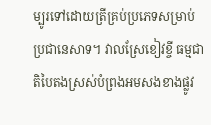ម្បូរទៅដោយត្រីគ្រប់ប្រភេទសម្រាប់ប្រជានេសាទ។ វាលស្រែខៀវខ្ចី ធម្មជាតិបៃតងស្រស់បំព្រងអមសងខាងផ្លូវ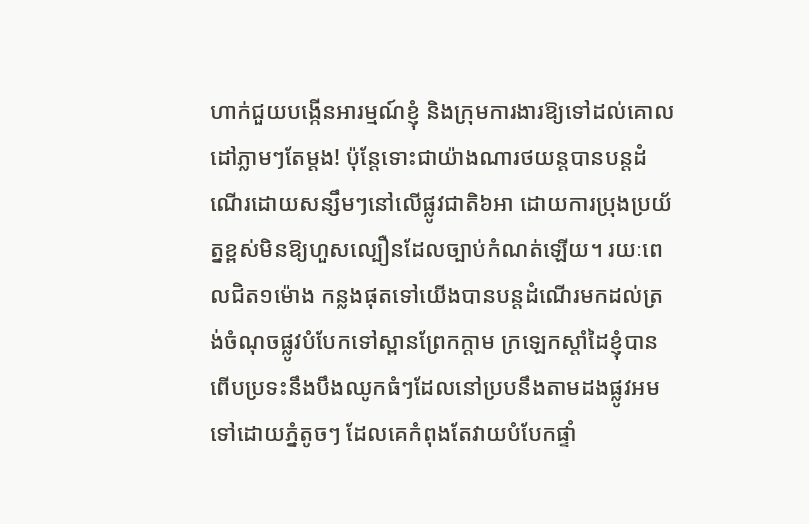ហាក់ជួយបង្កើនអារម្មណ៍ខ្ញុំ និងក្រុមការងារឱ្យទៅដល់គោលដៅភ្លាមៗតែម្ដង! ប៉ុន្តែទោះជាយ៉ាងណារថយន្តបានបន្តដំណើរដោយសន្សឹមៗនៅលើផ្លូវជាតិ៦អា ដោយការប្រុងប្រយ័ត្នខ្ពស់មិនឱ្យហួសល្បឿនដែលច្បាប់កំណត់ឡើយ។ រយៈពេលជិត១ម៉ោង កន្លងផុតទៅយើងបានបន្តដំណើរមកដល់ត្រង់ចំណុចផ្លូវបំបែកទៅស្ពានព្រែកក្ដាម ក្រឡេកស្ដាំដៃខ្ញុំបានពើបប្រទះនឹងបឹងឈូកធំៗដែលនៅប្របនឹងតាមដងផ្លូវអមទៅដោយភ្នំតូចៗ ដែលគេកំពុងតែវាយបំបែកផ្ទាំ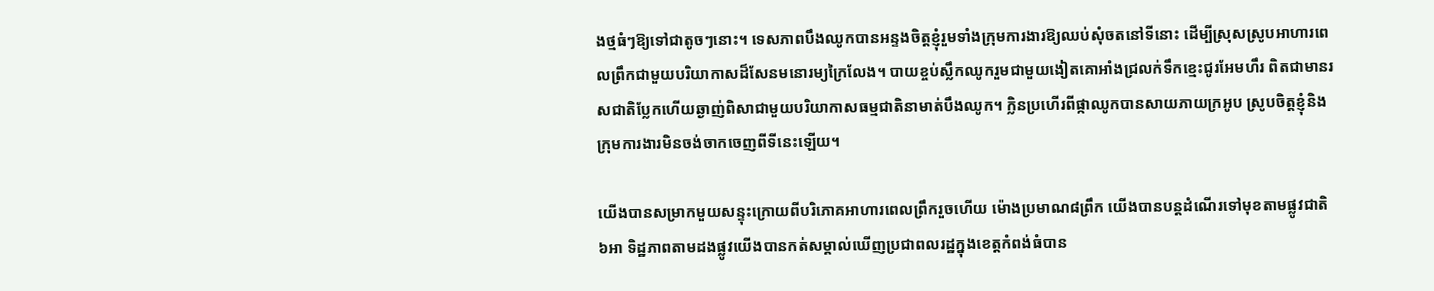ងថ្មធំៗឱ្យទៅជាតូចៗនោះ។ ទេសភាពបឹងឈូកបានអន្ទងចិត្តខ្ញុំរួមទាំងក្រុមការងារឱ្យឈប់សុំចតនៅទីនោះ ដើម្បីស្រុសស្រូបអាហារពេលព្រឹកជាមួយបរិយាកាសដ៏សែនមនោរម្យក្រៃលែង។ បាយខ្ចប់ស្លឹកឈូករួមជាមួយងៀតគោអាំងជ្រលក់ទឹកខ្មេះជូរអែមហឹរ ពិតជាមានរសជាតិប្លែកហើយឆ្ងាញ់ពិសាជាមួយបរិយាកាសធម្មជាតិនាមាត់បឹងឈូក។ ក្លិនប្រហើរពីផ្កាឈូកបានសាយភាយក្រអូប ស្រូបចិត្តខ្ញុំនិងក្រុមការងារមិនចង់ចាកចេញពីទីនេះឡើយ។

យើងបានសម្រាកមួយសន្ទុះក្រោយពីបរិភោគអាហារពេលព្រឹករួចហើយ ម៉ោងប្រមាណ៨ព្រឹក យើងបានបន្តដំណើរទៅមុខតាមផ្លូវជាតិ៦អា ទិដ្ឋភាពតាមដងផ្លូវយើងបានកត់សម្គាល់ឃើញប្រជាពលរដ្ឋក្នុងខេត្តកំពង់ធំបាន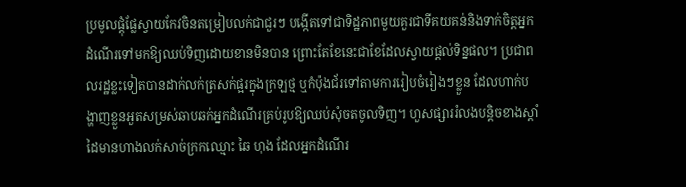ប្រមូលផ្ដុំផ្លែស្វាយកែវចិនតម្រៀបលក់ជាជួរៗ បង្កើតទៅជាទិដ្ឋភាពមួយគួរជាទីគយគន់និងទាក់ចិត្តអ្នកដំណើរទៅមកឱ្យឈប់ទិញដោយខានមិនបាន ព្រោះតែខែនេះជាខែដែលស្វាយផ្ដល់ទិន្នផល។ ប្រជាពលរដ្ឋខ្លះទៀតបានដាក់លក់ត្រសក់ផ្អរក្នុងក្រឡថ្ម ឬកំប៉ុងជ័រទៅតាមការរៀបចំរៀងៗខ្លួន ដែលហាក់បង្ហាញខ្លួនអួតសម្រស់ឆាបឆក់អ្នកដំណើរគ្រប់រូបឱ្យឈប់សុំចតចូលទិញ។ ហួសផ្សាររំលងបន្តិចខាងស្ដាំដៃមានហាងលក់សាច់ក្រកឈ្មោះ ឆៃ ហុង ដែលអ្នកដំណើរ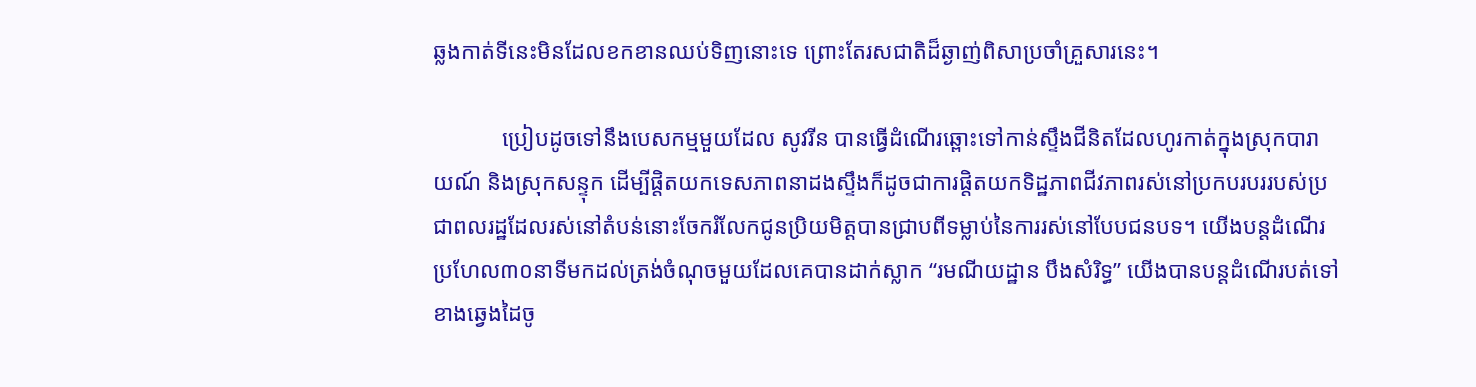ឆ្លងកាត់ទីនេះមិនដែលខកខានឈប់ទិញនោះទេ ព្រោះតែរសជាតិដ៏ឆ្ងាញ់ពិសាប្រចាំគ្រួសារនេះ។

            ប្រៀបដូចទៅនឹងបេសកម្មមួយដែល សូវរីន បានធ្វើដំណើរឆ្ពោះទៅកាន់ស្ទឹងជីនិតដែលហូរកាត់ក្នុងស្រុកបារាយណ៍ និងស្រុកសន្ទុក ដើម្បីផ្តិតយកទេសភាពនាដងស្ទឹងក៏ដូចជាការផ្តិតយកទិដ្ឋភាពជីវភាពរស់នៅប្រកបរបររបស់ប្រជាពលរដ្ឋដែលរស់នៅតំបន់នោះចែករំលែកជូនប្រិយមិត្តបានជ្រាបពីទម្លាប់នៃការរស់នៅបែបជនបទ។ យើងបន្តដំណើរប្រហែល៣០នាទីមកដល់ត្រង់ចំណុចមួយដែលគេបានដាក់ស្លាក “រមណីយដ្ឋាន បឹងសំរិទ្ធ” យើងបានបន្តដំណើរបត់ទៅខាងឆ្វេងដៃចូ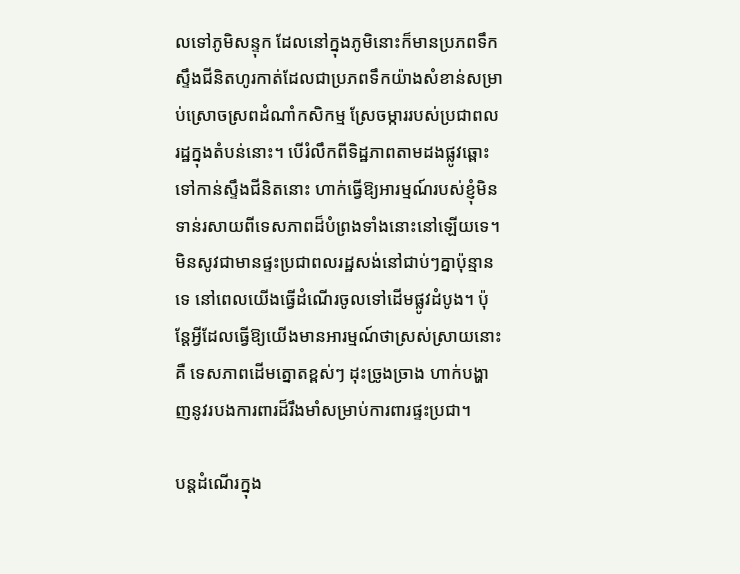លទៅភូមិសន្ទុក ដែលនៅក្នុងភូមិនោះក៏មានប្រភពទឹកស្ទឹងជីនិតហូរកាត់ដែលជាប្រភពទឹកយ៉ាងសំខាន់សម្រាប់ស្រោចស្រពដំណាំកសិកម្ម ស្រែចម្ការរបស់ប្រជាពលរដ្ឋក្នុងតំបន់នោះ។ បើរំលឹកពីទិដ្ឋភាពតាមដងផ្លូវឆ្ពោះទៅកាន់ស្ទឹងជីនិតនោះ ហាក់ធ្វើឱ្យអារម្មណ៍របស់ខ្ញុំមិនទាន់រសាយពីទេសភាពដ៏បំព្រងទាំងនោះនៅឡើយទេ។ មិនសូវជាមានផ្ទះប្រជាពលរដ្ឋសង់នៅជាប់ៗគ្នាប៉ុន្មានទេ នៅពេលយើងធ្វើដំណើរចូលទៅដើមផ្លូវដំបូង។ ប៉ុន្តែអ្វីដែលធ្វើឱ្យយើងមានអារម្មណ៍ថាស្រស់ស្រាយនោះគឺ ទេសភាពដើមត្នោតខ្ពស់ៗ ដុះច្រូងច្រាង ហាក់បង្ហាញនូវរបងការពារដ៏រឹងមាំសម្រាប់ការពារផ្ទះប្រជា។

បន្ដដំណើរក្នុង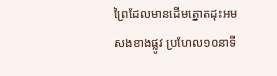ព្រៃដែលមានដើមត្នោតដុះអមសងខាងផ្លូវ ប្រហែល១០នាទី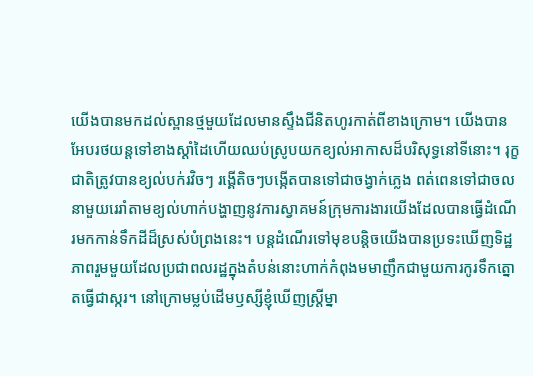យើងបានមកដល់ស្ពានថ្មមួយដែលមានស្ទឹងជីនិតហូរកាត់ពីខាងក្រោម។ យើងបានអែបរថយន្តទៅខាងស្ដាំដៃហើយឈប់ស្រូបយកខ្យល់អាកាសដ៏បរិសុទ្ធនៅទីនោះ។ រុក្ខជាតិត្រូវបានខ្យល់បក់រវិចៗ រង្គើតិចៗបង្កើតបានទៅជាចង្វាក់ភ្លេង ពត់ពេនទៅជាចលនាមួយរេរាំតាមខ្យល់ហាក់បង្ហាញនូវការស្វាគមន៍ក្រុមការងារយើងដែលបានធ្វើដំណើរមកកាន់ទឹកដីដ៏ស្រស់បំព្រងនេះ។ បន្តដំណើរទៅមុខបន្តិចយើងបានប្រទះឃើញទិដ្ឋភាពរួមមួយដែលប្រជាពលរដ្ឋក្នុងតំបន់នោះហាក់កំពុងមមាញឹកជាមួយការកូរទឹកត្នោតធ្វើជាស្ករ។ នៅក្រោមម្លប់ដើមឫស្សីខ្ញុំឃើញស្រ្ដីម្នា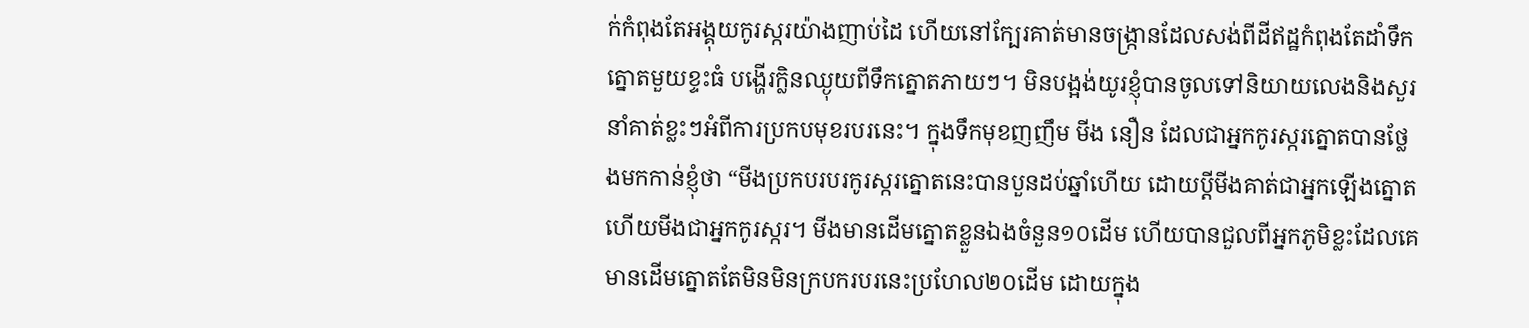ក់កំពុងតែអង្គុយកូរស្ករយ៉ាងញាប់ដៃ ហើយនៅក្បែរគាត់មានចង្រ្កានដែលសង់ពីដីឥដ្ឋកំពុងតែដាំទឹកត្នោតមួយខ្ទះធំ បង្ហើរក្លិនឈ្ងុយពីទឹកត្នោតភាយៗ។ មិនបង្អង់យូរខ្ញុំបានចូលទៅនិយាយលេងនិងសួរនាំគាត់ខ្លះៗអំពីការប្រកបមុខរបរនេះ។ ក្នុងទឹកមុខញញឹម មីង នឿន ដែលជាអ្នកកូរស្ករត្នោតបានថ្លែងមកកាន់ខ្ញុំថា “មីងប្រកបរបរកូរស្ករត្នោតនេះបានបួនដប់ឆ្នាំហើយ ដោយប្ដីមីងគាត់ជាអ្នកឡើងត្នោត ហើយមីងជាអ្នកកូរស្ករ។ មីងមានដើមត្នោតខ្លួនឯងចំនួន១០ដើម ហើយបានជួលពីអ្នកភូមិខ្លះដែលគេមានដើមត្នោតតែមិនមិនក្របករបរនេះប្រហែល២០ដើម ដោយក្នុង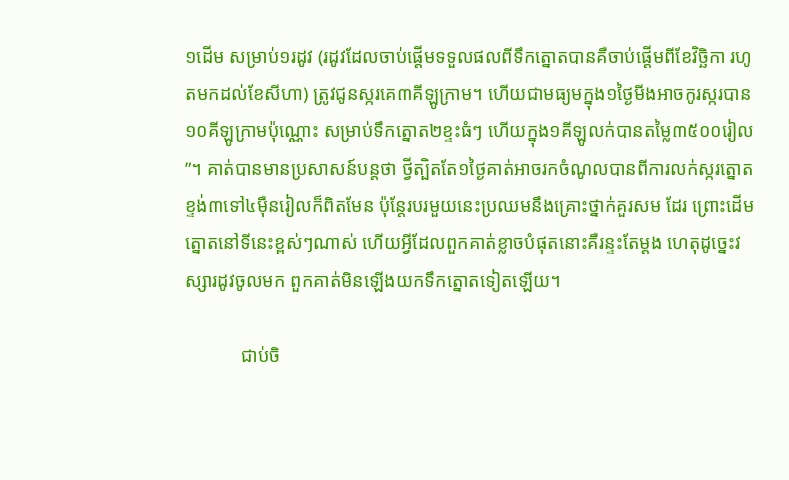១ដើម សម្រាប់១រដូវ (រដូវដែលចាប់ផ្ដើមទទួលផលពីទឹកត្នោតបានគឺចាប់ផ្ដើមពីខែវិច្ឆិកា រហូតមកដល់ខែសីហា) ត្រូវជូនស្ករគេ៣គីឡូក្រាម។ ហើយជាមធ្យមក្នុង១ថ្ងៃមីងអាចកូរស្ករបាន១០គីឡូក្រាមប៉ុណ្ណោះ សម្រាប់ទឹកត្នោត២ខ្ទះធំៗ ហើយក្នុង១គីឡូលក់បានតម្លៃ៣៥០០រៀល”។ គាត់បានមានប្រសាសន៍បន្តថា ថ្វីត្បិតតែ១ថ្ងៃគាត់អាចរកចំណូលបានពីការលក់ស្ករត្នោតខ្ទង់៣ទៅ៤ម៉ឺនរៀលក៏ពិតមែន ប៉ុន្តែរបរមួយនេះប្រឈមនឹងគ្រោះថ្នាក់គួរសម ដែរ ព្រោះដើមត្នោតនៅទីនេះខ្ពស់ៗណាស់ ហើយអ្វីដែលពួកគាត់ខ្លាចបំផុតនោះគឺរន្ទះតែម្ដង ហេតុដូច្នេះវស្សារដូវចូលមក ពួកគាត់មិនឡើងយកទឹកត្នោតទៀតឡើយ។

            ជាប់ចិ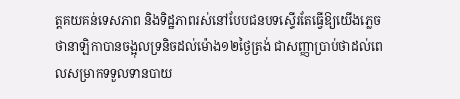ត្តគយគន់ទេសភាព និងទិដ្ឋភាពរស់នៅបែបជនបទស្ទើរតែធ្វើឱ្យយើងភ្លេចថានាឡិកាបានចង្អុលទ្រនិចដល់ម៉ោង១២ថ្ងៃត្រង់ ជាសញ្ញាប្រាប់ថាដល់ពេលសម្រាកទទួលទានបាយ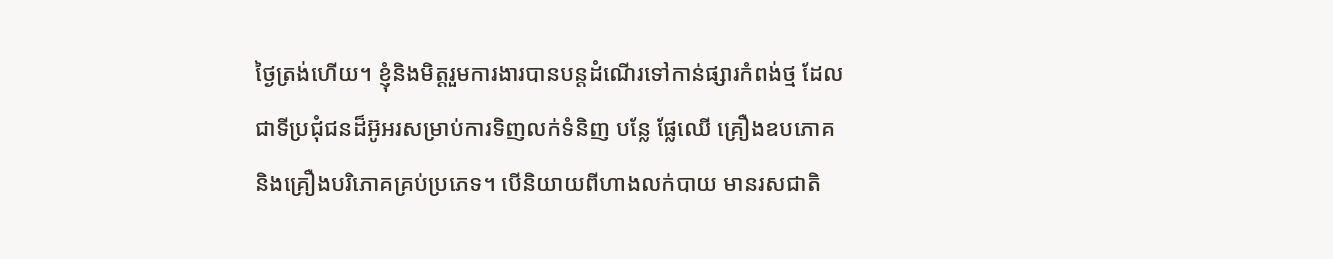ថ្ងៃត្រង់ហើយ។ ខ្ញុំនិងមិត្តរួមការងារបានបន្តដំណើរទៅកាន់ផ្សារកំពង់ថ្ម ដែលជាទីប្រជុំជនដ៏អ៊ូអរសម្រាប់ការទិញលក់ទំនិញ បន្លែ ផ្លែឈើ គ្រឿងឧបភោគ និងគ្រឿងបរិភោគគ្រប់ប្រភេទ។ បើនិយាយពីហាងលក់បាយ មានរសជាតិ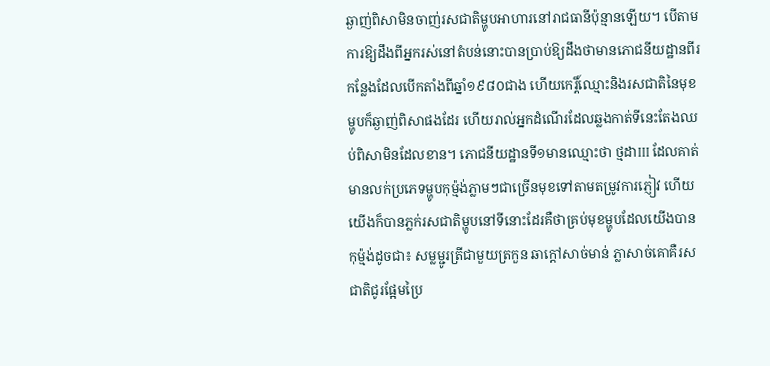ឆ្ងាញ់ពិសាមិនចាញ់រសជាតិម្ហូបអាហារនៅរាជធានីប៉ុន្មានឡើយ។ បើតាមការឱ្យដឹងពីអ្នករស់នៅតំបន់នោះបានប្រាប់ឱ្យដឹងថាមានភោជនីយដ្ឋានពីរកន្លែងដែលបើកតាំងពីឆ្នាំ១៩៨០ជាង ហើយកេរ្តិ៍ឈ្មោះនិងរសជាតិនៃមុខម្ហូបក៏ឆ្ងាញ់ពិសាផងដែរ ហើយរាល់អ្នកដំណើរដែលឆ្លងកាត់ទីនេះតែងឈប់ពិសាមិនដែលខាន។ ភោជនីយដ្ឋានទី១មានឈ្មោះថា ថ្មដាIII ដែលគាត់មានលក់ប្រភេទម្ហូបកុម៉្មង់ភ្លាមៗជាច្រើនមុខទៅតាមតម្រូវការភ្ញៀវ ហើយយើងក៏បានភ្លក់រសជាតិម្ហូបនៅទីនោះដែរគឺថាគ្រប់មុខម្ហូបដែលយើងបានកុម៉្មង់ដូចជា៖ សម្លម្ជូរត្រីជាមួយត្រកួន ឆាក្ដៅសាច់មាន់ ភ្លាសាច់គោគឺរសជាតិជូរផ្អែមប្រៃ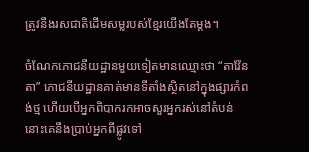ត្រូវនឹងរសជាតិដើមសម្លរបស់ខ្មែរយើងតែម្ដង។

ចំណែកភោជនីយដ្ឋានមួយទៀតមានឈ្មោះថា “តាវ៉ែនតា” ភោជនីយដ្ឋានគាត់មានទីតាំងស្ថិតនៅក្នុងផ្សារកំពង់ថ្ម ហើយបើអ្នកពិបាករកអាចសួរអ្នករស់នៅតំបន់នោះគេនឹងប្រាប់អ្នកពីផ្លូវទៅ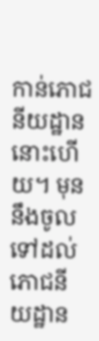កាន់ភោជនីយដ្ឋាននោះហើយ។ មុននឹងចូលទៅដល់ភោជនីយដ្ឋាន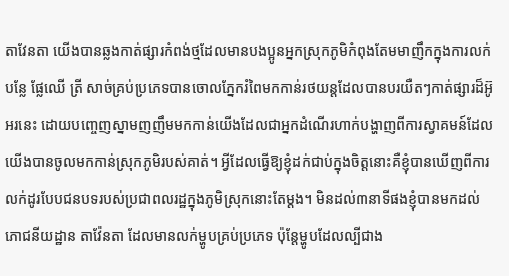តាវែនតា យើងបានឆ្លងកាត់ផ្សារកំពង់ថ្មដែលមានបងប្អូនអ្នកស្រុកភូមិកំពុងតែមមាញឹកក្នុងការលក់ បន្លែ ផ្លែឈើ ត្រី សាច់គ្រប់ប្រភេទបានចោលភ្នែករំពៃមកកាន់រថយន្តដែលបានបរយឺតៗកាត់ផ្សារដ៏អ៊ូអរនេះ ដោយបញ្ចេញស្នាមញញឹមមកកាន់យើងដែលជាអ្នកដំណើរហាក់បង្ហាញពីការស្វាគមន៍ដែលយើងបានចូលមកកាន់ស្រុកភូមិរបស់គាត់។ អ្វីដែលធ្វើឱ្យខ្ញុំដក់ជាប់ក្នុងចិត្តនោះគឺខ្ញុំបានឃើញពីការលក់ដូរបែបជនបទរបស់ប្រជាពលរដ្ឋក្នុងភូមិស្រុកនោះតែម្ដង។ មិនដល់៣នាទីផងខ្ញុំបានមកដល់ភោជនីយដ្ឋាន តាវ៉ែនតា ដែលមានលក់ម្ហូបគ្រប់ប្រភេទ ប៉ុន្តែម្ហូបដែលល្បីជាង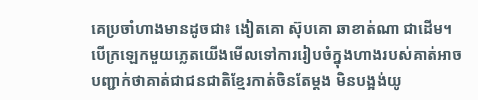គេប្រចាំហាងមានដូចជា៖ ងៀតគោ ស៊ុបគោ ឆាខាត់ណា ជាដើម។ បើក្រឡេកមួយភ្លេតយើងមើលទៅការរៀបចំក្នុងហាងរបស់គាត់អាចបញ្ជាក់ថាគាត់ជាជនជាតិខ្មែរកាត់ចិនតែម្ដង មិនបង្អង់យូ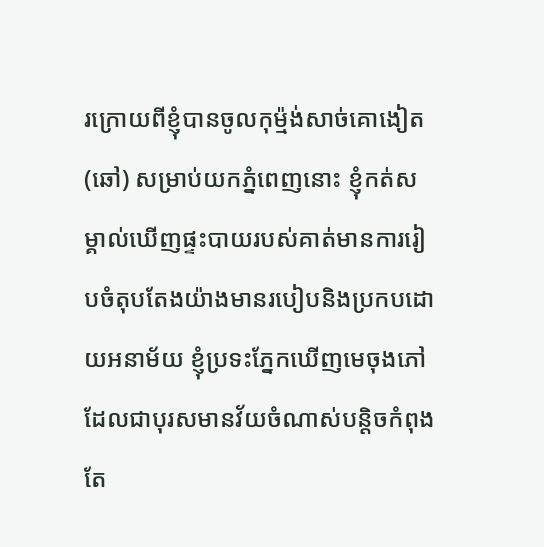រក្រោយពីខ្ញុំបានចូលកុម៉្មង់សាច់គោងៀត (ឆៅ) សម្រាប់យកភ្នំពេញនោះ ខ្ញុំកត់សម្គាល់ឃើញផ្ទះបាយរបស់គាត់មានការរៀបចំតុបតែងយ៉ាងមានរបៀបនិងប្រកបដោយអនាម័យ ខ្ញុំប្រទះភ្នែកឃើញមេចុងភៅដែលជាបុរសមានវ័យចំណាស់បន្តិចកំពុងតែ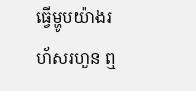ធ្វើម្ហូបយ៉ាងរហ័សរហួន ឮ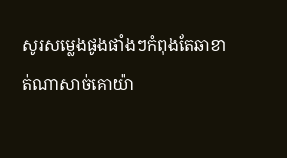សូរសម្លេងផូងផាំងៗកំពុងតែឆាខាត់ណាសាច់គោយ៉ា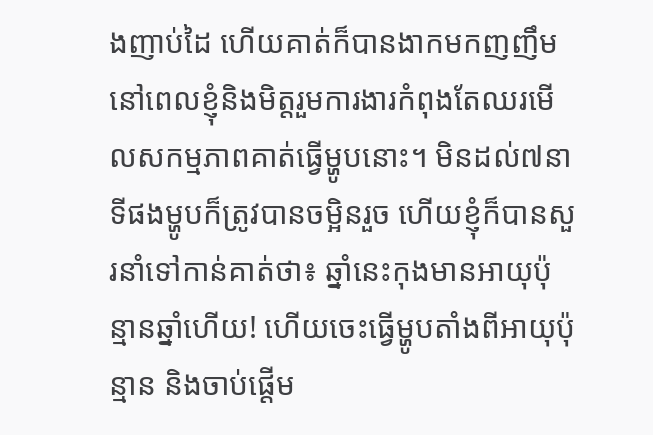ងញាប់ដៃ ហើយគាត់ក៏បានងាកមកញញឹមនៅពេលខ្ញុំនិងមិត្តរួមការងារកំពុងតែឈរមើលសកម្មភាពគាត់ធ្វើម្ហូបនោះ។ មិនដល់៧នាទីផងម្ហូបក៏ត្រូវបានចម្អិនរួច ហើយខ្ញុំក៏បានសួរនាំទៅកាន់គាត់ថា៖ ឆ្នាំនេះកុងមានអាយុប៉ុន្មានឆ្នាំហើយ! ហើយចេះធ្វើម្ហូបតាំងពីអាយុប៉ុន្មាន និងចាប់ផ្ដើម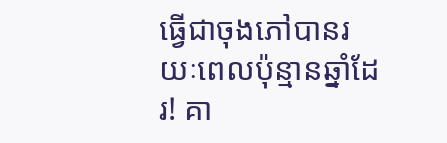ធ្វើជាចុងភៅបានរយៈពេលប៉ុន្មានឆ្នាំដែរ! គា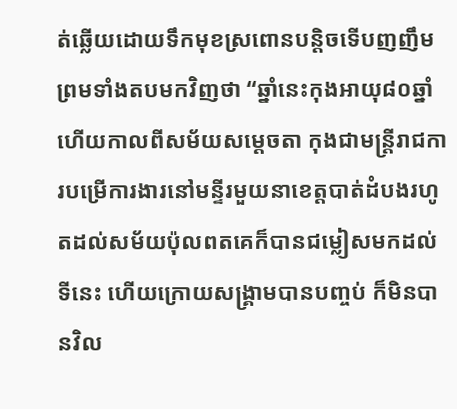ត់ឆ្លើយដោយទឹកមុខស្រពោនបន្តិចទើបញញឹម ព្រមទាំងតបមកវិញថា “ឆ្នាំនេះកុងអាយុ៨០ឆ្នាំ ហើយកាលពីសម័យសម្ដេចតា កុងជាមន្រ្តីរាជការបម្រើការងារនៅមន្ទីរមួយនាខេត្តបាត់ដំបងរហូតដល់សម័យប៉ុលពតគេក៏បានជម្លៀសមកដល់ទីនេះ ហើយក្រោយសង្រ្គាមបានបញ្ចប់ ក៏មិនបានវិល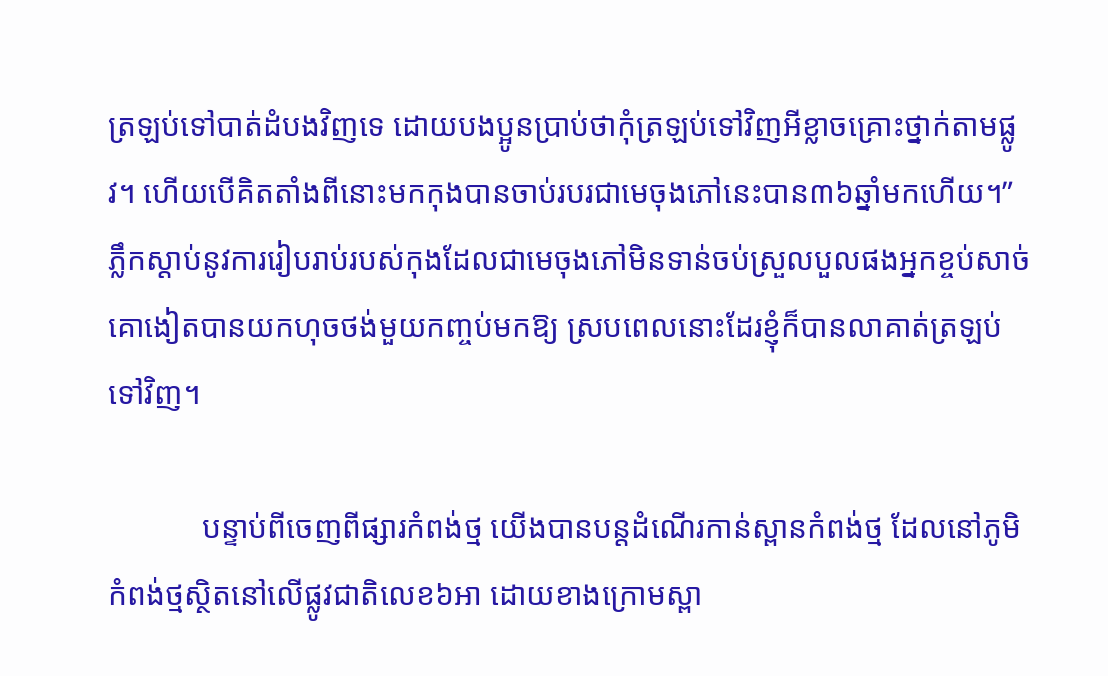ត្រឡប់ទៅបាត់ដំបងវិញទេ ដោយបងប្អូនប្រាប់ថាកុំត្រឡប់ទៅវិញអីខ្លាចគ្រោះថ្នាក់តាមផ្លូវ។ ហើយបើគិតតាំងពីនោះមកកុងបានចាប់របរជាមេចុងភៅនេះបាន៣៦ឆ្នាំមកហើយ។”  ភ្លឹកស្ដាប់នូវការរៀបរាប់របស់កុងដែលជាមេចុងភៅមិនទាន់ចប់ស្រួលបួលផងអ្នកខ្ចប់សាច់គោងៀតបានយកហុចថង់មួយកញ្ចប់មកឱ្យ ស្របពេលនោះដែរខ្ញុំក៏បានលាគាត់ត្រឡប់ទៅវិញ។

            បន្ទាប់ពីចេញពីផ្សារកំពង់ថ្ម យើងបានបន្តដំណើរកាន់ស្ពានកំពង់ថ្ម ដែលនៅភូមិកំពង់ថ្មស្ថិតនៅលើផ្លូវជាតិលេខ៦អា ដោយខាងក្រោមស្ពា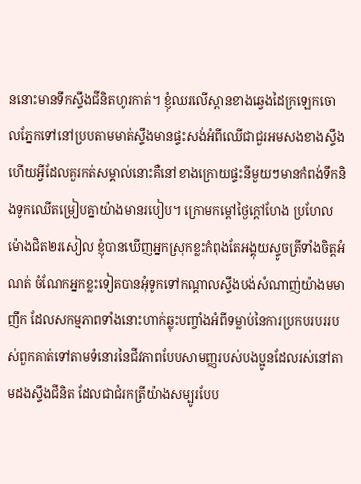ននោះមានទឹកស្ទឹងជីនិតហូរកាត់។ ខ្ញុំឈរលើស្ពានខាងឆ្វេងដៃក្រឡេកចោលភ្នែកទៅនៅប្របតាមមាត់ស្ទឹងមានផ្ទះសង់អំពីឈើជាជួរអមសងខាងស្ទឹង ហើយអ្វីដែលគួរកត់សម្គាល់នោះគឺនៅខាងក្រោយផ្ទះនីមួយៗមានកំពង់ទឹកនិងទូកឈើតម្រៀបគ្នាយ៉ាងមានរបៀប។ ក្រោមកម្ដៅថ្ងៃក្ដៅហែង ប្រហែលម៉ោងជិត២រសៀល ខ្ញុំបានឃើញអ្នកស្រុកខ្លះកំពុងតែអង្គុយស្ទូចត្រីទាំងចិត្តអំណត់ ចំណែកអ្នកខ្លះទៀតបានអុំទូកទៅកណ្ដាលស្ទឹងបង់សំណាញ់យ៉ាងមមាញឹក ដែលសកម្មភាពទាំងនោះហាក់ឆ្លុះបញ្ចាំងអំពីទម្លាប់នៃការប្រកបរបររបស់ពួកគាត់ទៅតាមទំនោរនៃជីវភាពបែបសាមញ្ញរបស់បងប្អូនដែលរស់នៅតាមដងស្ទឹងជីនិត ដែលជាជំរកត្រីយ៉ាងសម្បូរបែប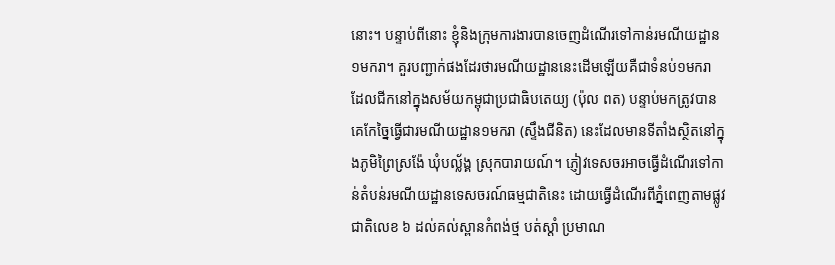នោះ។ បន្ទាប់ពីនោះ ខ្ញុំនិងក្រុមការងារបានចេញដំណើរទៅកាន់រមណីយដ្ឋាន១មករា។ គួរបញ្ជាក់ផងដែរថារមណីយដ្ឋាននេះដើមឡើយគឺជាទំនប់១មករា ដែលជីកនៅក្នុងសម័យកម្ពុជាប្រជាធិបតេយ្យ (ប៉ុល ពត) បន្ទាប់មកត្រូវបានគេកែច្នៃធ្វើជារមណីយដ្ឋាន១មករា (ស្ទឹងជីនិត) នេះដែលមានទីតាំងស្ថិតនៅក្នុងភូមិព្រៃស្រង៉ែ ឃុំបល្ល័ង្គ ស្រុកបារាយណ៍។ ភ្ញៀវទេសចរអាចធ្វើដំណើរទៅកាន់តំបន់រមណីយដ្ឋានទេសចរណ៍ធម្មជាតិនេះ ដោយធ្វើដំណើរពីភ្នំពេញតាមផ្លូវជាតិលេខ ៦ ដល់គល់ស្ពានកំពង់ថ្ម បត់ស្តាំ ប្រមាណ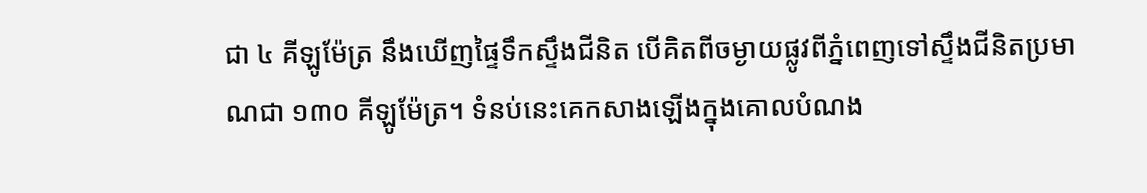ជា ៤ គីឡូម៉ែត្រ នឹងឃើញផ្ទៃទឹកស្ទឹងជីនិត បើគិតពីចម្ងាយផ្លូវពីភ្នំពេញទៅស្ទឹងជីនិតប្រមាណជា ១៣០ គីឡូម៉ែត្រ។ ទំនប់នេះគេកសាងឡើងក្នុងគោលបំណង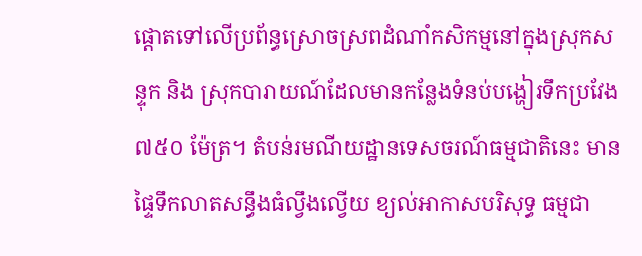ផ្តោតទៅលើប្រព័ន្ធស្រោចស្រពដំណាំកសិកម្មនៅក្នុងស្រុកសន្ទុក និង ស្រុកបារាយណ៍ដែលមានកន្លែងទំនប់បង្ហៀរទឹកប្រវែង ៧៥០ ម៉ែត្រ។ តំបន់រមណីយដ្ឋានទេសចរណ៍ធម្មជាតិនេះ មានផ្ទៃទឹកលាតសន្ធឹងធំល្វឹងល្វើយ ខ្យល់អាកាសបរិសុទ្ធ ធម្មជា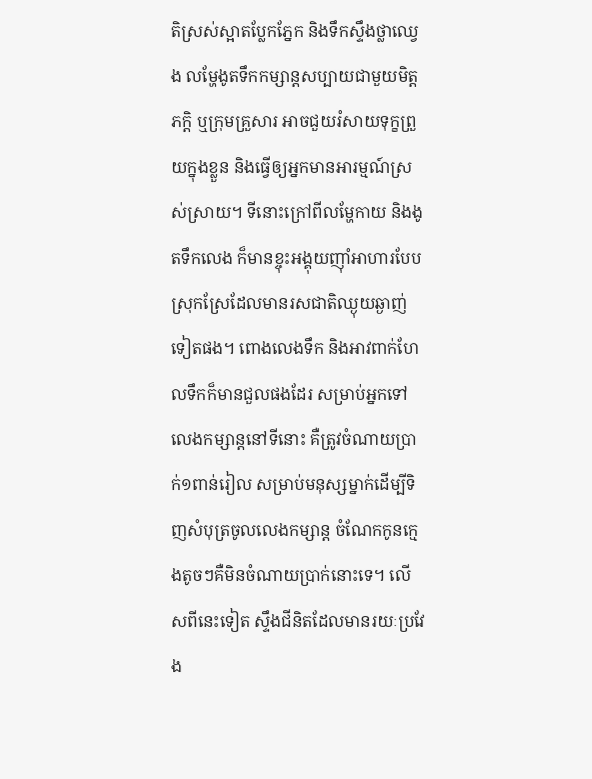តិស្រស់ស្អាតប្លែកភ្នែក និងទឹកស្ទឹងថ្លាឈ្វេង លម្ហែងូតទឹកកម្សាន្តសប្បាយជាមួយមិត្តភក្តិ ឬក្រុមគ្រួសារ អាចជួយរំសាយទុក្ខព្រួយក្នុងខ្លួន និងធ្វើឲ្យអ្នកមានអារម្មណ៍ស្រស់ស្រាយ។ ទីនោះក្រៅពីលម្ហែកាយ និងងូតទឹកលេង ក៏មានខ្ចុះអង្គុយញ៉ាំអាហារបែបស្រុកស្រែដែលមានរសជាតិឈ្ងុយឆ្ងាញ់ទៀតផង។ ពោងលេងទឹក និងអាវពាក់ហែលទឹកក៏មានជួលផងដែរ សម្រាប់អ្នកទៅលេងកម្សាន្តនៅទីនោះ គឺត្រូវចំណាយប្រាក់១ពាន់រៀល សម្រាប់មនុស្សម្នាក់ដើម្បីទិញសំបុត្រចូលលេងកម្សាន្ត ចំណែកកូនក្មេងតូចៗគឺមិនចំណាយប្រាក់នោះទេ។ លើសពីនេះទៀត ស្ទឹងជីនិតដែលមានរយៈប្រវែង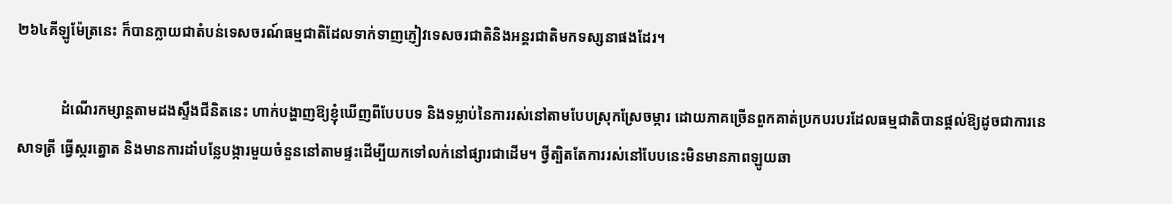២៦៤គីឡូម៉ែត្រនេះ ក៏បានក្លាយជាតំបន់ទេសចរណ៍ធម្មជាតិដែលទាក់ទាញភ្ញៀវទេសចរជាតិនិងអន្តរជាតិមកទស្សនាផងដែរ។

            ដំណើរកម្សាន្តតាមដងស្ទឹងជីនិតនេះ ហាក់បង្ហាញឱ្យខ្ញុំឃើញពីបែបបទ និងទម្លាប់នៃការរស់នៅតាមបែបស្រុកស្រែចម្ការ ដោយភាគច្រើនពួកគាត់ប្រកបរបរដែលធម្មជាតិបានផ្ដល់ឱ្យដូចជាការនេសាទត្រី ធ្វើស្ករត្នោត និងមានការដាំបន្លែបង្ការមួយចំនួននៅតាមផ្ទះដើម្បីយកទៅលក់នៅផ្សារជាដើម។ ថ្វីត្បិតតែការរស់នៅបែបនេះមិនមានភាពឡូយឆា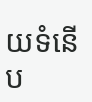យទំនើប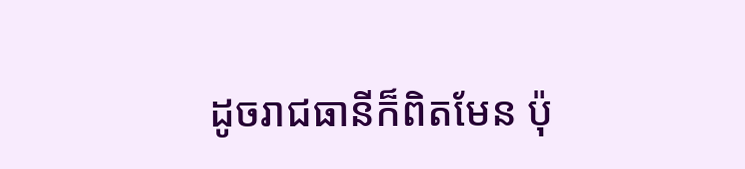ដូចរាជធានីក៏ពិតមែន ប៉ុ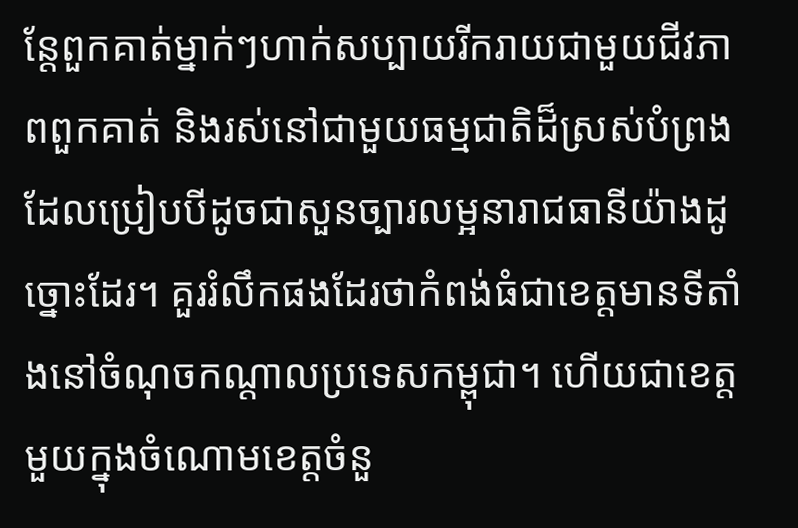ន្តែពួកគាត់ម្នាក់ៗហាក់សប្បាយរីករាយជាមួយជីវភាពពួកគាត់ និងរស់នៅជាមួយធម្មជាតិដ៏ស្រស់បំព្រងដែលប្រៀបបីដូចជាសួនច្បារលម្អនារាជធានីយ៉ាងដូច្នោះដែរ។ គួររំលឹកផងដែរថាកំពង់ធំជាខេត្តមានទីតាំងនៅចំណុចកណ្ដាលប្រទេសកម្ពុជា។ ហើយជាខេត្តមួយក្នុងចំណោមខេត្តចំនួ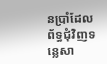នប្រាំដែលព័ទ្ធជុំវិញទន្លេសា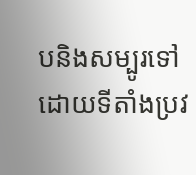បនិងសម្បូរទៅដោយទីតាំងប្រវ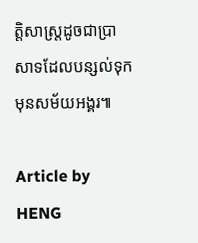ត្តិសាស្រ្តដូចជាប្រាសាទដែលបន្សល់ទុកមុនសម័យអង្គរ៕

Article by HENG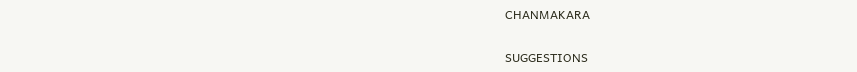CHANMAKARA


SUGGESTIONS